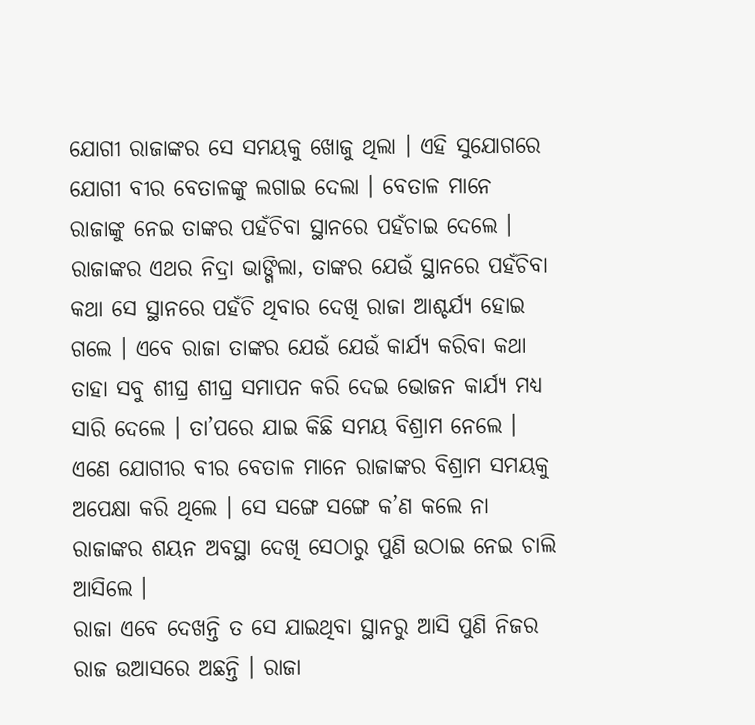ଯୋଗୀ ରାଜାଙ୍କର ସେ ସମୟକୁ ଖୋଜୁ ଥିଲା । ଏହି ସୁଯୋଗରେ ଯୋଗୀ ବୀର ବେତାଳଙ୍କୁ ଲଗାଇ ଦେଲା । ବେତାଳ ମାନେ ରାଜାଙ୍କୁ ନେଇ ତାଙ୍କର ପହଁଚିବା ସ୍ଥାନରେ ପହଁଚାଇ ଦେଲେ ।
ରାଜାଙ୍କର ଏଥର ନିଦ୍ରା ଭାଙ୍ଗିଲା, ତାଙ୍କର ଯେଉଁ ସ୍ଥାନରେ ପହଁଚିବା କଥା ସେ ସ୍ଥାନରେ ପହଁଚି ଥିବାର ଦେଖି ରାଜା ଆଶ୍ଚର୍ଯ୍ୟ ହୋଇ ଗଲେ । ଏବେ ରାଜା ତାଙ୍କର ଯେଉଁ ଯେଉଁ କାର୍ଯ୍ୟ କରିବା କଥା ତାହା ସବୁ ଶୀଘ୍ର ଶୀଘ୍ର ସମାପନ କରି ଦେଇ ଭୋଜନ କାର୍ଯ୍ୟ ମଧ୍ୟ ସାରି ଦେଲେ । ତା’ପରେ ଯାଇ କିଛି ସମୟ ବିଶ୍ରାମ ନେଲେ ।
ଏଣେ ଯୋଗୀର ବୀର ବେତାଳ ମାନେ ରାଜାଙ୍କର ବିଶ୍ରାମ ସମୟକୁ ଅପେକ୍ଷା କରି ଥିଲେ । ସେ ସଙ୍ଗେ ସଙ୍ଗେ କ’ଣ କଲେ ନା ରାଜାଙ୍କର ଶୟନ ଅବସ୍ଥା ଦେଖି ସେଠାରୁ ପୁଣି ଉଠାଇ ନେଇ ଚାଲି ଆସିଲେ ।
ରାଜା ଏବେ ଦେଖନ୍ତି ତ ସେ ଯାଇଥିବା ସ୍ଥାନରୁ ଆସି ପୁଣି ନିଜର ରାଜ ଉଆସରେ ଅଛନ୍ତି । ରାଜା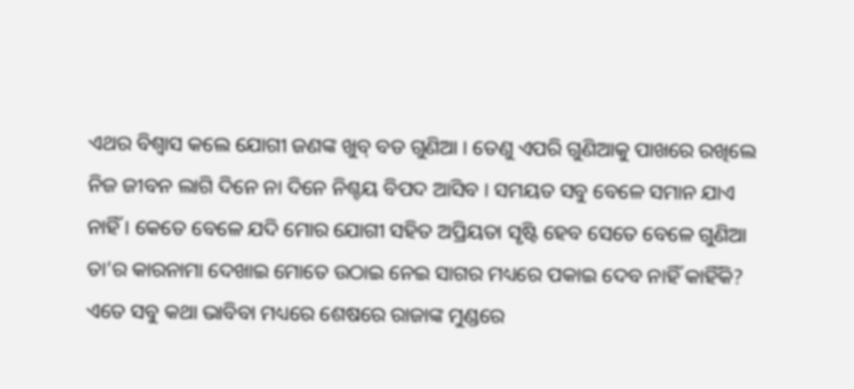ଏଥର ବିଶ୍ୱାସ କଲେ ଯୋଗୀ ଜଣଙ୍କ ଖୁବ୍ ବଡ ଗୁଣିଆ । ତେଣୁ ଏପରି ଗୁଣିଆକୁ ପାଖରେ ରଖିଲେ ନିଜ ଜୀବନ ଲାଗି ଦିନେ ନା ଦିନେ ନିଶ୍ଚୟ ବିପଦ ଆସିବ । ସମୟତ ସବୁ ବେଳେ ସମାନ ଯାଏ ନାହିଁ । କେତେ ବେଳେ ଯଦି ମୋର ଯୋଗୀ ସହିତ ଅପ୍ରିୟତା ସୃଷ୍ଟି ହେବ ସେତେ ବେଳେ ଗୁଣିଆ ତା’ର କାରନାମା ଦେଖାଇ ମୋତେ ଉଠାଇ ନେଇ ସାଗର ମଧ୍ୟରେ ପକାଇ ଦେବ ନାହିଁ କାହିଁକି? ଏତେ ସବୁ କଥା ଭାବିବା ମଧ୍ୟରେ ଶେଷରେ ରାଜାଙ୍କ ମୁଣ୍ଡରେ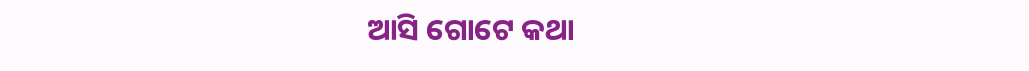ଆସି ଗୋଟେ କଥା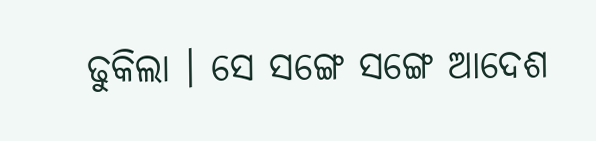ଢୁକିଲା । ସେ ସଙ୍ଗେ ସଙ୍ଗେ ଆଦେଶ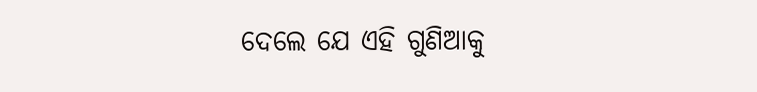ଦେଲେ ଯେ ଏହି ଗୁଣିଆକୁ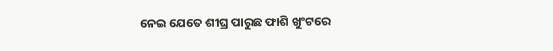ନେଇ ଯେତେ ଶୀଘ୍ର ପାରୁଛ ଫାଶି ଖୁଂଟରେ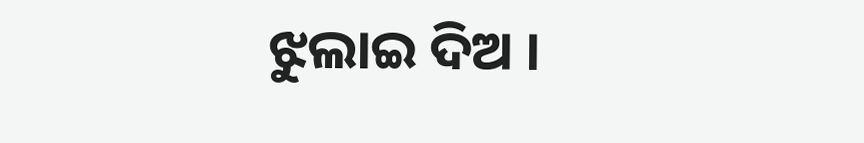ଝୁଲାଇ ଦିଅ ।